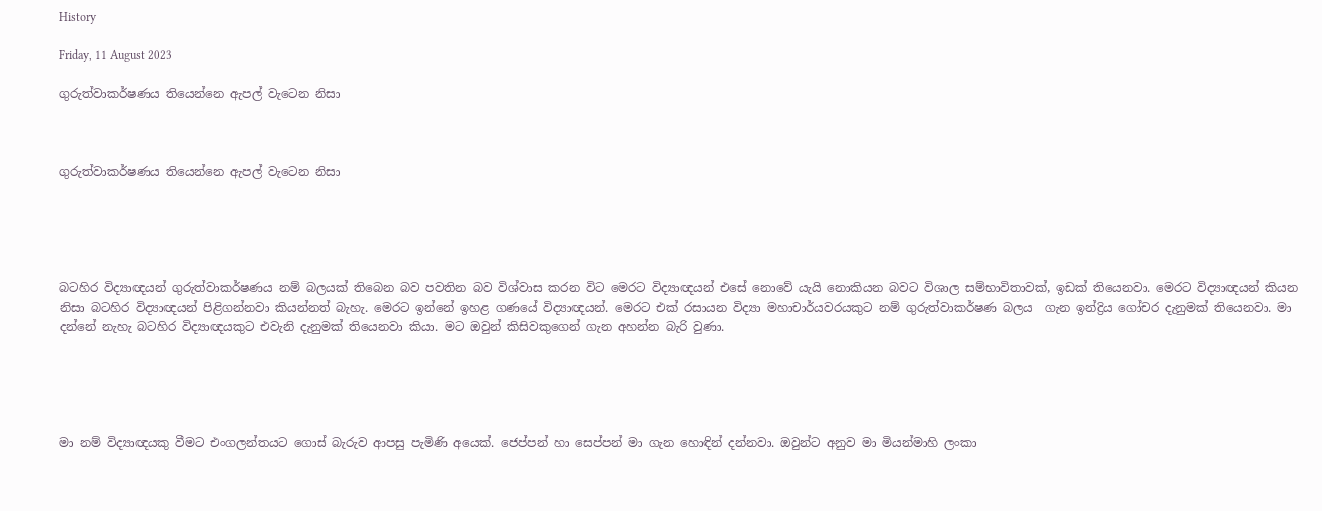History

Friday, 11 August 2023

ගුරුත්වාකර්ෂණය තියෙන්නෙ ඇපල් වැටෙන නිසා



ගුරුත්වාකර්ෂණය තියෙන්නෙ ඇපල් වැටෙන නිසා





බටහිර විද්‍යාඥයන් ගුරුත්වාකර්ෂණය නම් බලයක් තිබෙන බව පවතින බව විශ්වාස කරන විට මෙරට විද්‍යාඥයන් එසේ නොවේ යැයි නොකියන බවට විශාල සම්භාවිතාවක්, ඉඩක් තියෙනවා. මෙරට විද්‍යාඥයන් කියන නිසා බටහිර විද්‍යාඥයන් පිළිගන්නවා කියන්නත් බැහැ. මෙරට ඉන්නේ ඉහළ ගණයේ විද්‍යාඥයන්. මෙරට එක් රසායන විද්‍යා මහාචාර්යවරයකුට නම් ගුරුත්වාකර්ෂණ බලය  ගැන ඉන්ද්‍රිය ගෝචර දැනුමක් තියෙනවා. මා දන්නේ නැහැ බටහිර විද්‍යාඥයකුට එවැනි දැනුමක් තියෙනවා කියා. මට ඔවුන් කිසිවකුගෙන් ගැන අහන්න බැරි වුණා.





මා නම් විද්‍යාඥයකු වීමට එංගලන්තයට ගොස් බැරුව ආපසු පැමිණි අයෙක්. ජෙප්පන් හා සෙප්පන් මා ගැන හොඳින් දන්නවා. ඔවුන්ට අනුව මා මියන්මාහි ලංකා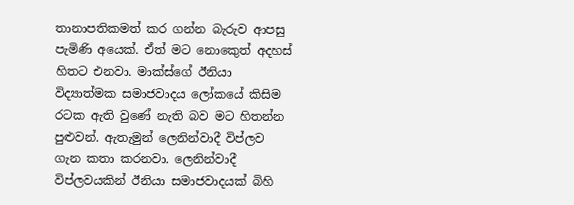තානාපතිකමත් කර ගන්න බැරුව ආපසු පැමිණි අයෙක්. ඒත් මට නොකෙුත් අදහස් හිතට එනවා. මාක්ස්ගේ ඊනියා විද්‍යාත්මක සමාජවාදය ලෝකයේ කිසිම රටක ඇති වුණේ නැති බව මට හිතන්න පුළුවන්. ඇතැමුන් ලෙනින්වාදී විප්ලව ගැන කතා කරනවා. ලෙනින්වාදී විප්ලවයකින් ඊනියා සමාජවාදයක් බිහි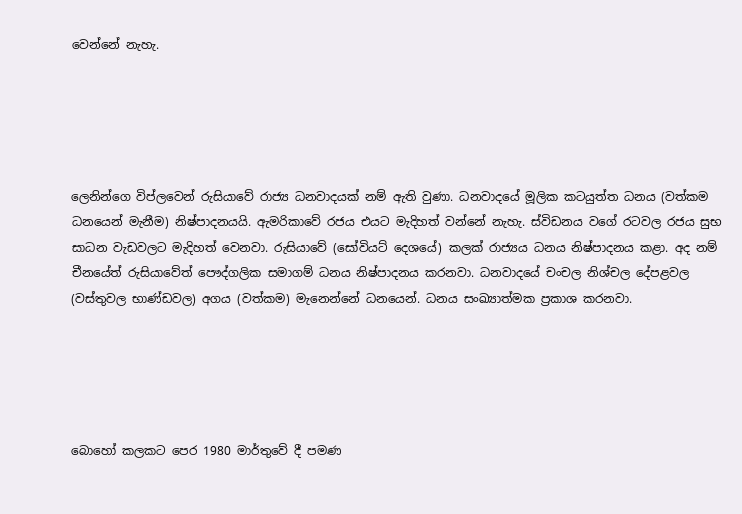වෙන්නේ නැහැ.





ලෙනින්ගෙ විප්ලවෙන් රුසියාවේ රාජ්‍ය ධනවාදයක් නම් ඇති වුණා. ධනවාදයේ මූලික කටයුත්ත ධනය (වත්කම ධනයෙන් මැනීම) නිෂ්පාදනයයි. ඇමරිකාවේ රජය එයට මැදිහත් වන්නේ නැහැ. ස්විඩනය වගේ රටවල රජය සුභ සාධන වැඩවලට මැදිහත් වෙනවා. රුසියාවේ (සෝවියට් දෙශයේ) කලක් රාජ්‍යය ධනය නිෂ්පාදනය කළා. අද නම් චීනයේත් රුසියාවේත් පෞද්ගලික සමාගම් ධනය නිෂ්පාදනය කරනවා. ධනවාදයේ චංචල නිශ්චල දේපළවල (වස්තුවල භාණ්ඩවල) අගය (වත්කම) මැනෙන්නේ ධනයෙන්. ධනය සංඛ්‍යාත්මක ප්‍රකාශ කරනවා.





බොහෝ කලකට පෙර 1980 මාර්තුවේ දී පමණ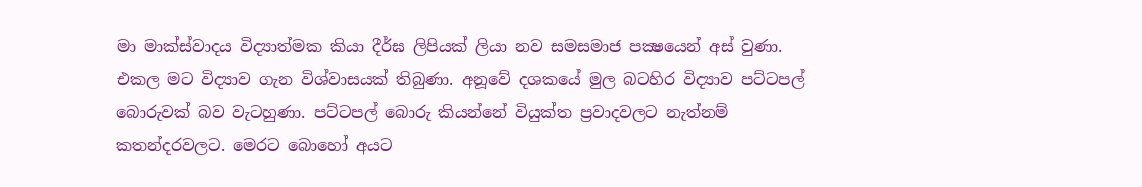මා මාක්ස්වාදය විද්‍යාත්මක කියා දීර්ඝ ලිපියක් ලියා නව සමසමාජ පක්‍ෂයෙන් අස් වුණා. එකල මට විද්‍යාව ගැන විශ්වාසයක් තිබුණා. අනූවේ දශකයේ මුල බටහිර විද්‍යාව පට්ටපල් බොරුවක් බව වැටහුණා. පට්ටපල් බොරු කියන්නේ වියුක්ත ප්‍රවාදවලට නැත්නම් කතන්දරවලට. මෙරට බොහෝ අයට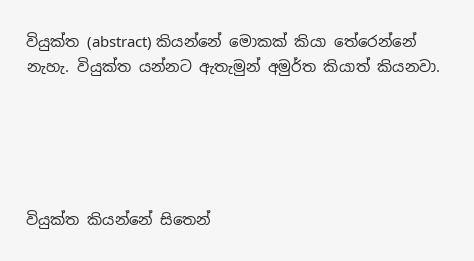වියුක්ත (abstract) කියන්නේ මොකක් කියා තේරෙන්නේ නැහැ. වියුක්ත යන්නට ඇතැමුන් අමුර්ත කියාත් කියනවා.





වියුක්ත කියන්නේ සිතෙන්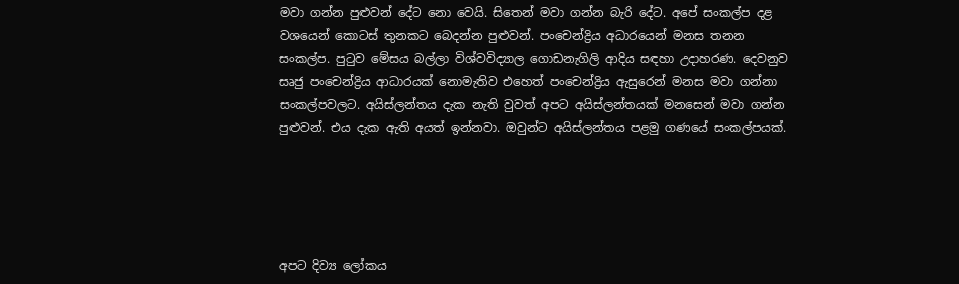මවා ගන්න පුළුවන් දේට නො වෙයි. සිතෙන් මවා ගන්න බැරි දේට. අපේ සංකල්ප දළ වශයෙන් කොටස් තුනකට බෙදන්න පුළුවන්. පංචෙන්ද්‍රිය අධාරයෙන් මනස තනන සංකල්ප. පුටුව මේසය බල්ලා විශ්වවිද්‍යාල ගොඩනැගිලි ආදිය සඳහා උදාහරණ. දෙවනුව සෘජු පංචෙන්ද්‍රිය ආධාරයක් නොමැතිව එහෙත් පංචෙන්ද්‍රිය ඇසුරෙන් මනස මවා ගන්නා සංකල්පවලට. අයිස්ලන්තය දැක නැති වුවත් අපට අයිස්ලන්තයක් මනසෙන් මවා ගන්න පුළුවන්. එය දැක ඇති අයත් ඉන්නවා. ඔවුන්ට අයිස්ලන්තය පළමු ගණයේ සංකල්පයක්.





අපට දිව්‍ය ලෝකය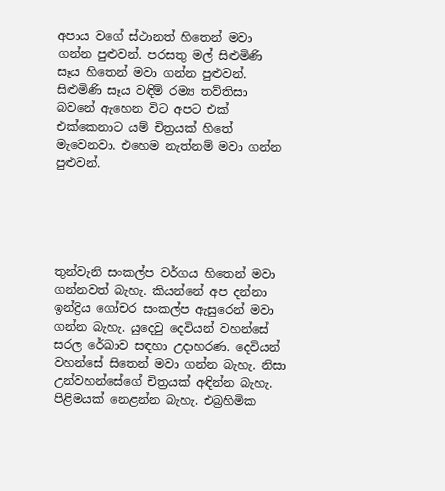අපාය වගේ ස්ථානත් හිතෙන් මවා ගන්න පුළුවන්. පරසතු මල් සිළුමිණි සෑය හිතෙන් මවා ගන්න පුළුවන්. සිළුමිණි සෑය වඳිම් රම්‍ය තව්තිසා බවනේ ඇහෙන විට අපට එක් එක්කෙනාට යම් චිත්‍රයක් හිතේ මැවෙනවා. එහෙම නැත්නම් මවා ගන්න පුළුවන්.





තුන්වැනි සංකල්ප වර්ගය හිතෙන් මවා ගන්නවත් බැහැ. කියන්නේ අප දන්නා ඉන්ද්‍රිය ගෝචර සංකල්ප ඇසුරෙන් මවා ගන්න බැහැ. යුදෙවු දෙවියන් වහන්සේ සරල රේඛාව සඳහා උදාහරණ. දෙවියන් වහන්සේ සිතෙන් මවා ගන්න බැහැ. නිසා උන්වහන්සේගේ චිත්‍රයක් අඳින්න බැහැ. පිළිමයක් නෙළන්න බැහැ. එබ්‍රහිමික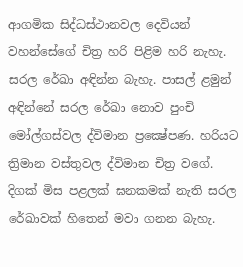ආගමික සිද්ධස්ථානවල දෙවියන් වහන්සේගේ චිත්‍ර හරි පිළිම හරි නැහැ. සරල රේඛා අඳින්න බැහැ. පාසල් ළමුන් අඳින්නේ සරල රේඛා නොව පුංචි මෝල්ගස්වල ද්විමාන ප්‍රක්‍ෂේපණ. හරියට ත්‍රිමාන වස්තුවල ද්විමාන චිත්‍ර වගේ. දිගක් මිස පළලක් ඝනකමක් නැති සරල රේඛාවක් හිතෙන් මවා ගනන බැහැ.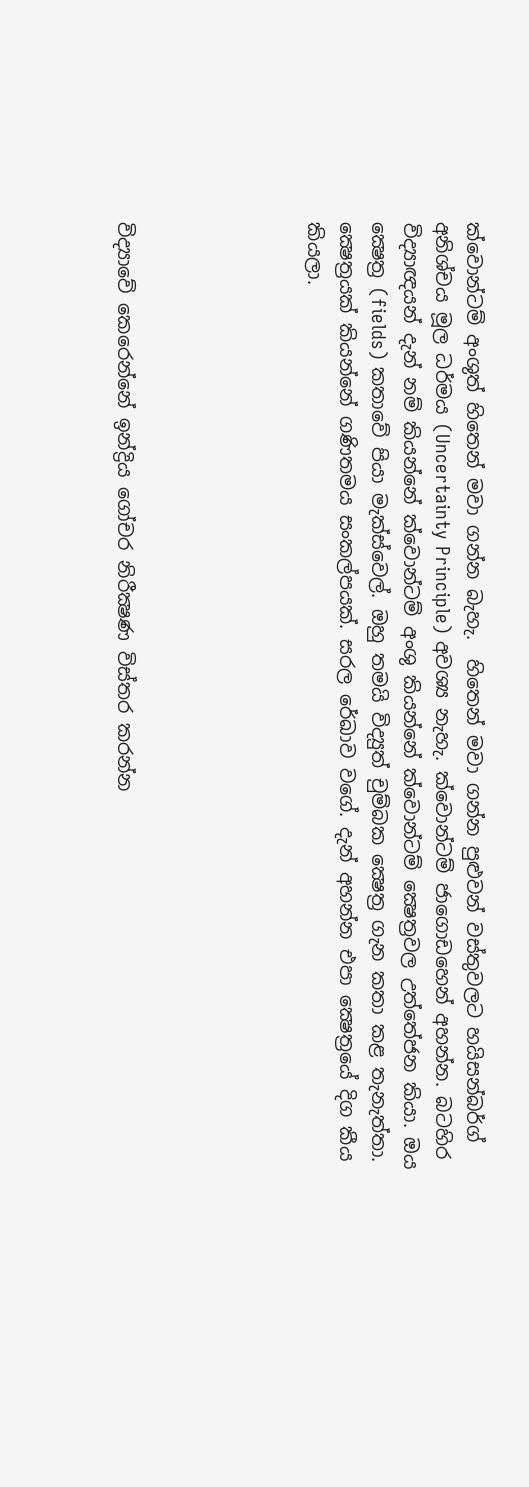ක්වොන්ටම් අංශුත් හිතෙන් මවා ගන්න බැහැ.  හිතෙන් මවා ගන්න පුළුවන් වස්තුවලට හයිසන්බර්ග් අනිශ්චය මූල ධර්මය (Uncertainty Principle) අවශ්‍ය නැහැ. ක්වොන්ටම් ජාගොඩහෙන් අහන්න. බටහිර විද්‍යාඥයන් දැන් නම් කියන්නේ ක්වොන්ටම් අංශු කියන්නේ ක්වොන්ටම් ක්‍ෂෙත්‍රවල උත්තේජන කියා. ඔය ක්‍ෂෙත්‍ර (fields) කතාවේ පියා මැක්ස්වෙල්. ඔහු තමයි විද්‍යුත් චුම්බක ක්‍ෂෙත්‍ර ගැන කතා කළ තැනැත්තා. ක්‍ෂෙත්‍රයක් කියන්නේ ගණිතමය සංකල්පයක්. සරල රේඛාව වගේ. දැන් අහන්න එපා ක්‍ෂෙත්‍රයේ දිග කීය කියලා.





විද්‍යාවේ කෙරෙන්නේ ඉන්ද්‍රිය ගෝචර නිරීක්‍ෂණ විස්තර කරන්න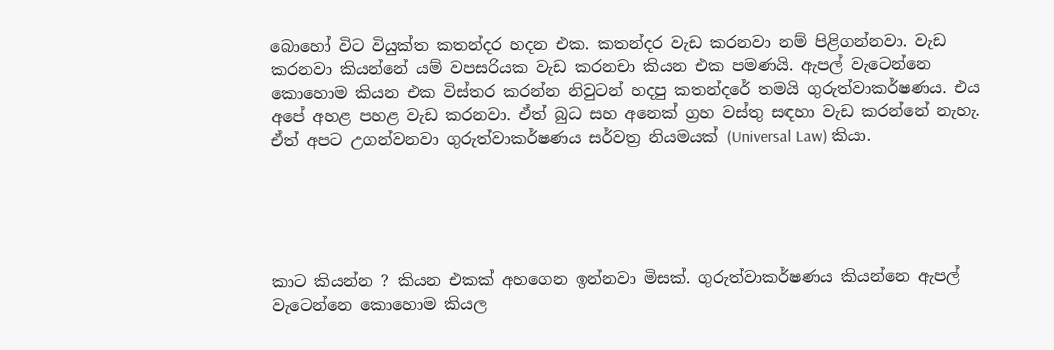බොහෝ විට වියුක්ත කතන්දර හදන එක. කතන්දර වැඩ කරනවා නම් පිළිගන්නවා. වැඩ කරනවා කියන්නේ යම් වපසරියක වැඩ කරනචා කියන එක පමණයි. ඇපල් වැටෙන්නෙ කොහොම කියන එක විස්තර කරන්න නිවුටන් හදපු කතන්දරේ තමයි ගුරුත්වාකර්ෂණය. එය අපේ අහළ පහළ වැඩ කරනවා. ඒත් බුධ සහ අනෙක් ග්‍රහ වස්තු සඳහා වැඩ කරන්නේ නැහැ. ඒත් අපට උගන්වනවා ගුරුත්වාකර්ෂණය සර්වත්‍ර නියමයක් (Universal Law) කියා.





කාට කියන්න ? කියන එකක් අහගෙන ඉන්නවා මිසක්. ගුරුත්වාකර්ෂණය කියන්නෙ ඇපල් වැටෙන්නෙ කොහොම කියල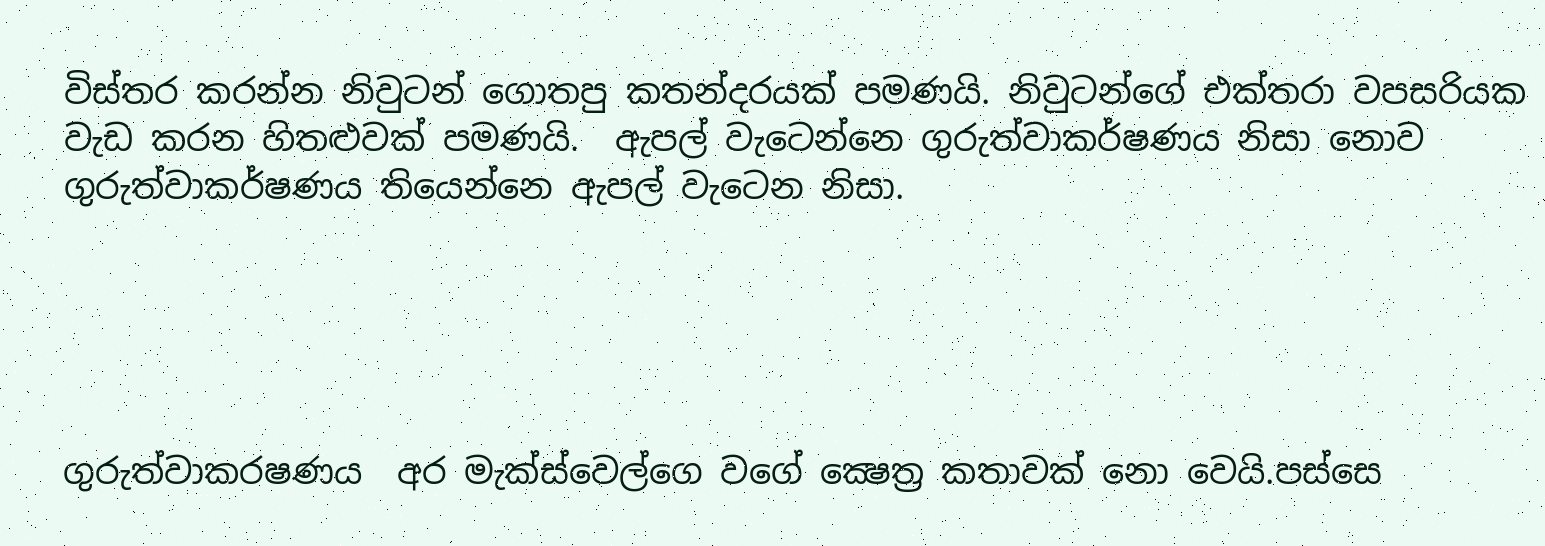විස්තර කරන්න නිවුටන් ගොතපු කතන්දරයක් පමණයි. නිවුටන්ගේ එක්තරා වපසරියක වැඩ කරන හිතළුවක් පමණයි.  ඇපල් වැටෙන්නෙ ගුරුත්වාකර්ෂණය නිසා නොව ගුරුත්වාකර්ෂණය තියෙන්නෙ ඇපල් වැටෙන නිසා.





ගුරුත්වාකරෂණය  අර මැක්ස්වෙල්ගෙ වගේ ක්‍ෂෙත්‍ර කතාවක් නො වෙයි.පස්සෙ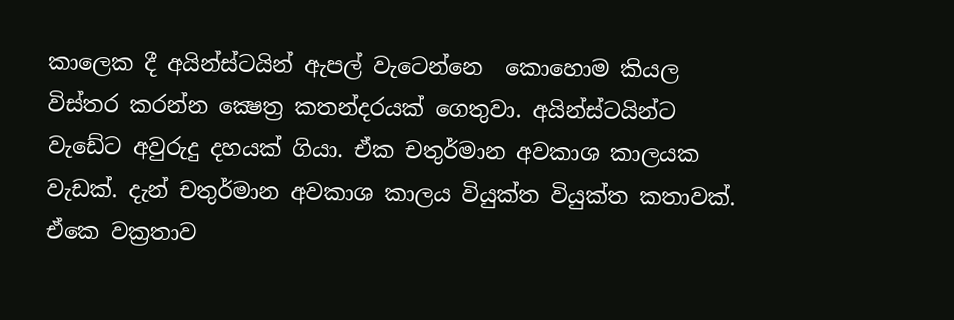කාලෙක දී අයින්ස්ටයින් ඇපල් වැටෙන්නෙ  කොහොම කියල විස්තර කරන්න ක්‍ෂෙත්‍ර කතන්දරයක් ගෙතුවා. අයින්ස්ටයින්ට වැඩේට අවුරුදු දහයක් ගියා. ඒක චතුර්මාන අවකාශ කාලයක වැඩක්. දැන් චතුර්මාන අවකාශ කාලය වියුක්ත වියුක්ත කතාවක්. ඒකෙ වක්‍රතාව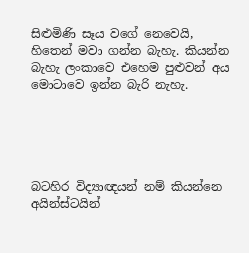සිළුමිණි සෑය වගේ නෙවෙයි, හිතෙන් මවා ගන්න බැහැ. කියන්න බැහැ ලංකාවෙ එහෙම පුළුවන් අය මොටාවෙ ඉන්න බැරි නැහැ.





බටහිර විද්‍යාඥයන් නම් කියන්නෙ අයින්ස්ටයින්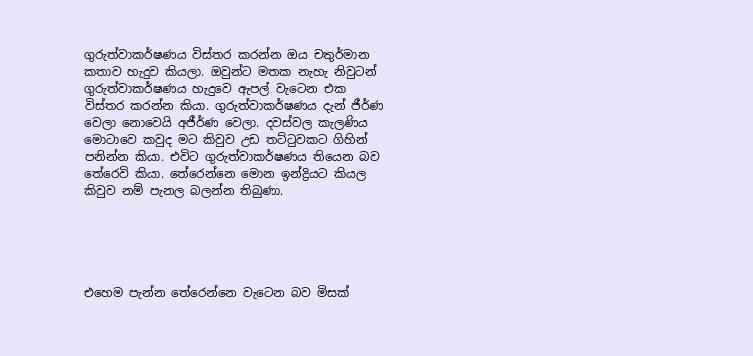ගුරුත්වාකර්ෂණය විස්තර කරන්න ඔය චතුර්මාන කතාව හැදුව කියලා. ඔවුන්ට මතක නැහැ නිවුටන් ගුරුත්වාකර්ෂණය හැදුවෙ ඇපල් වැටෙන එක විස්තර කරන්න කියා. ගුරුත්වාකර්ෂණය දැන් ජීර්ණ වෙලා නොවෙයි අජීර්ණ වෙලා. දවස්වල කැලණිය මොටාවෙ කවුද මට කිවුව උඩ තට්ටුවකට ගිහින් පනින්න කියා. එවිට ගුරුත්වාකර්ෂණය තියෙන බව තේරෙවි කියා. තේරෙන්නෙ මොන ඉන්ද්‍රියට කියල කිවුව නම් පැනල බලන්න තිබුණා.





එහෙම පැන්න තේරෙන්නෙ වැටෙන බව මිසක්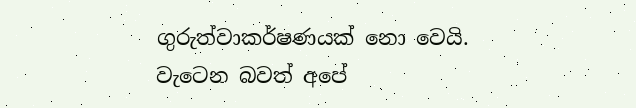ගුරුත්වාකර්ෂණයක් නො වෙයි. වැටෙන බවත් අපේ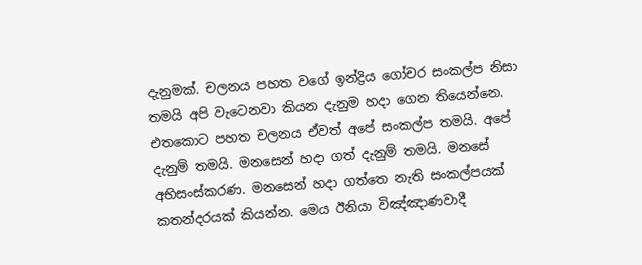දැනුමක්. චලනය පහත වගේ ඉන්ද්‍රිය ගෝචර සංකල්ප නිසා තමයි අපි වැටෙනවා කියන දැනුම හදා ගෙන තියෙන්නෙ. එතකොට පහත චලනය ඒවත් අපේ සංකල්ප තමයි. අපේ දැනුම් තමයි. මනසෙන් හදා ගත් දැනුම් තමයි. මනසේ අභිසංස්කරණ. මනසෙන් හදා ගත්තෙ නැති සංකල්පයක් කතන්දරයක් කියන්න. මෙය ඊනියා විඤ්ඤාණවාදී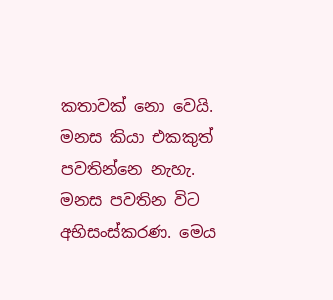කතාවක් නො වෙයි. මනස කියා එකකුත් පවතින්නෙ නැහැ. මනස පවතින විට අභිසංස්කරණ. මෙය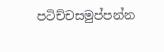පටිච්චසමුප්පන්න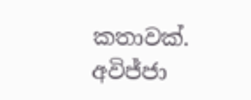කතාවක්. අවිජ්ජා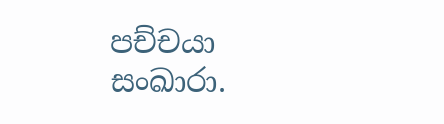පච්චයා සංඛාරා.